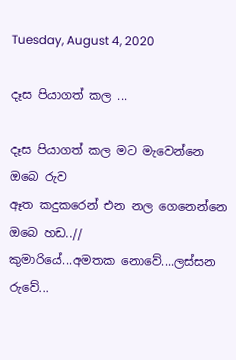Tuesday, August 4, 2020

දෑස පියාගත් කල ...

දෑස පියාගත් කල මට මැවෙන්නෙ ඔබෙ රුව
ඈත කදුකරෙන් එන නල ගෙනෙන්නෙ ඔබෙ හඩ..//
කුමාරියේ...අමතක නොවේ....ලස්සන රුවේ...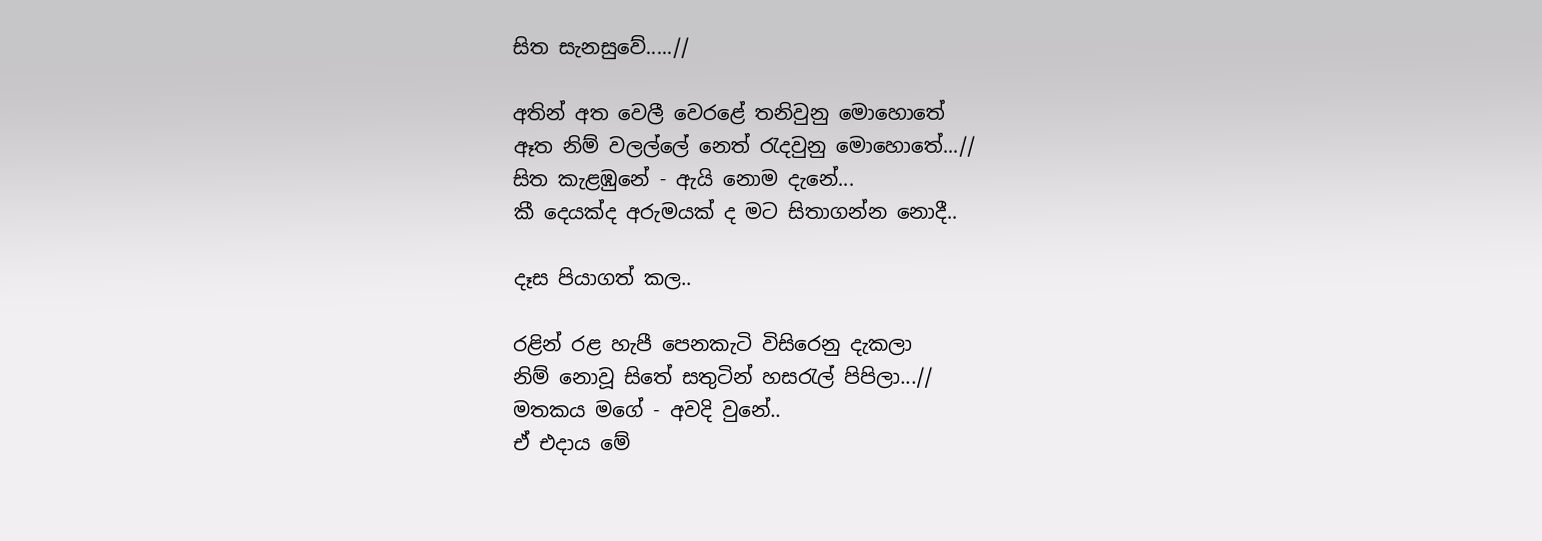සිත සැනසුවේ.....//

අතින් අත වෙලී වෙරළේ තනිවුනු මොහොතේ
ඈත නිම් වලල්ලේ නෙත් රැදවුනු මොහොතේ...//
සිත කැළඹුනේ - ඇයි නොම දැනේ...
කී දෙයක්ද අරුමයක් ද මට සිතාගන්න නොදී..

දෑස පියාගත් කල..

රළින් රළ හැපී පෙනකැටි විසිරෙනු දැකලා
නිම් නොවූ සිතේ සතුටින් හසරැල් පිපිලා...//
මතකය මගේ - අවදි වුනේ..
ඒ එදා‍ය මේ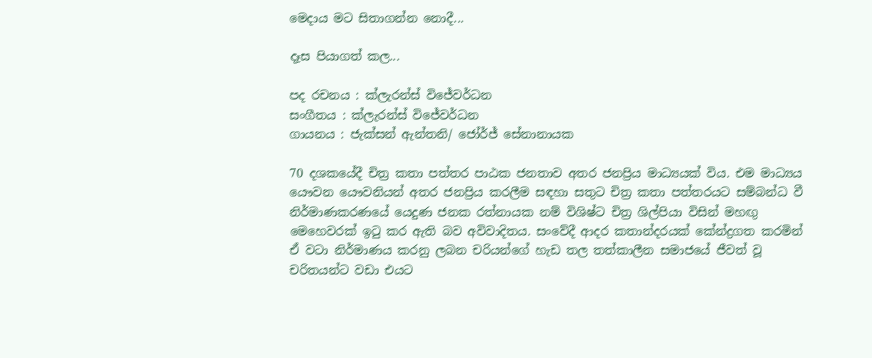මෙදාය මට සිතාගන්න නොදී...

දෑස පියාගත් කල...

පද රචනය : ක්ලැරන්ස් විජේවර්ධන
සංගීතය : ක්ලැරන්ස් විජේවර්ධන
ගායනය : ජැක්සන් ඇන්තනි/ ජෝර්ජ් සේනානායක

70 දශකයේදී චිත්‍ර කතා පත්තර පාඨක ජනතාව අතර ජනප්‍රිය මාධ්‍යයක් විය. එම මාධ්‍යය යෞවන යෞවනියන් අතර ජනප්‍රිය කරලීම සඳහා සතුට චිත්‍ර කතා පත්තරයට සම්බන්ධ වී නිර්මාණකරණයේ යෙදුණ ජනක රත්නායක නම් විශිෂ්ට චිත්‍ර ශිල්පියා විසින් මහඟු මෙහෙවරක් ඉටු කර ඇති බව අවිවාදිතය. සංවේදී ආදර කතාන්දරයක් කේන්ද්‍රගත කරමින් ඒ වටා නිර්මාණය කරනු ලබන චරියන්ගේ හැඩ තල තත්කාලීන සමාජයේ ජීවත් වූ චරිතයන්ට වඩා එයට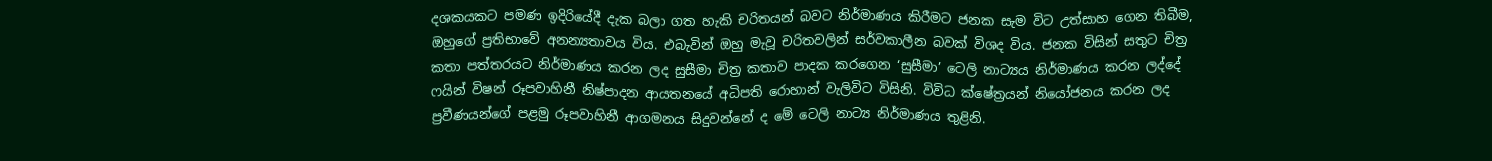දශකයකට පමණ ඉදිරියේදී දැක බලා ගත හැකි චරිතයන් බවට නිර්මාණය කිරීමට ජනක සැම විට උත්සාහ ගෙන තිබීම, ඔහුගේ ප්‍රතිභාවේ අනන්‍යතාවය විය. එබැවින් ඔහු මැවූ චරිතවලින් සර්වකාලීන බවක් විශද විය. ජනක විසින් සතුට චිත්‍ර කතා පත්තරයට නිර්මාණය කරන ලද සුසීමා චිත්‍ර කතාව පාදක කරගෙන ‘සුසීමා’ ටෙලි නාට්‍යය නිර්මාණය කරන ලද්දේ ෆයින් විෂන් රූපවාහිනී නිෂ්පාදන ආයතනයේ අධිපති රොහාන් වැලිවිට විසිනි. විවිධ ක්ෂේත්‍රයන් නියෝජනය කරන ලද ප්‍රවීණයන්ගේ පළමු රූපවාහිනී ආගමනය සිදුවන්නේ ද මේ ටෙලි නාට්‍ය නිර්මාණය තුළිනි.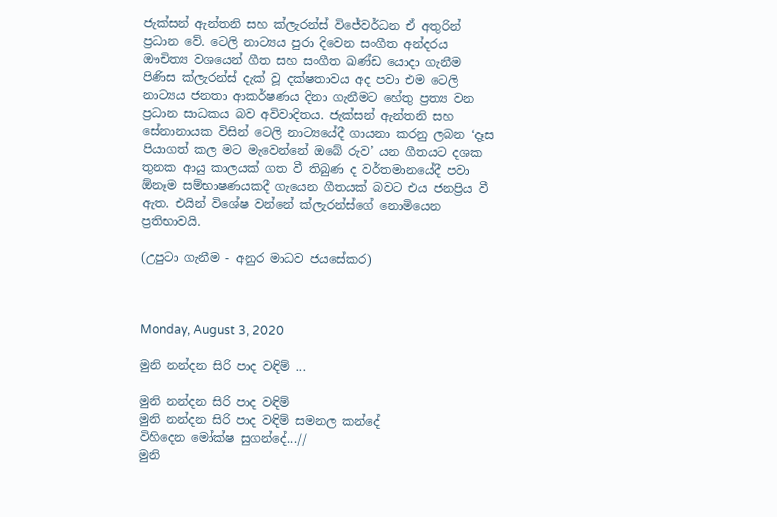ජැක්සන් ඇන්තනි සහ ක්ලැරන්ස් විජේවර්ධන ඒ අතුරින් ප්‍රධාන වේ. ටෙලි නාට්‍යය පුරා දිවෙන සංගීත අන්දරය ඖචිත්‍ය වශයෙන් ගීත සහ සංගීත ඛණ්ඩ යොදා ගැනීම පිණිස ක්ලැරන්ස් දැක් වූ දක්ෂතාවය අද පවා එම ටෙලි නාට්‍යය ජනතා ආකර්ෂණය දිනා ගැනීමට හේතු ප්‍රත්‍ය වන ප්‍රධාන සාධකය බව අවිවාදිතය. ජැක්සන් ඇන්තනි සහ සේනානායක විසින් ටෙලි නාට්‍යයේදී ගායනා කරනු ලබන ‘දෑස පියාගත් කල මට මැවෙන්නේ ඔබේ රුව’ යන ගීතයට දශක තුනක ආයු කාලයක් ගත වී තිබුණ ද වර්තමානයේදී පවා ඕනෑම සම්භාෂණයකදී ගැයෙන ගීතයක් බවට එය ජනප්‍රිය වී ඇත. එයින් විශේෂ වන්නේ ක්ලැරන්ස්ගේ නොමියෙන ප්‍රතිභාවයි.

(උපුටා ගැනීම - අනුර මාධව ජයසේකර)



Monday, August 3, 2020

මුනි නන්දන සිරි පාද වඳිම් ...

මුනි නන්දන සිරි පාද වඳිම්
මුනි නන්දන සිරි පාද වඳිම් සමනල කන්දේ
විහිදෙන මෝක්ෂ සුගන්දේ...//
මුනි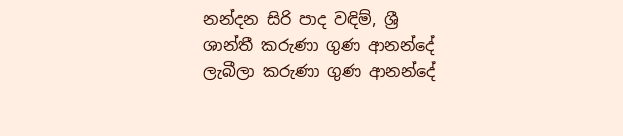නන්දන සිරි පාද වඳිම්, ශ්‍රී
ශාන්තී කරුණා ගුණ ආනන්දේ
ලැබීලා කරුණා ගුණ ආනන්දේ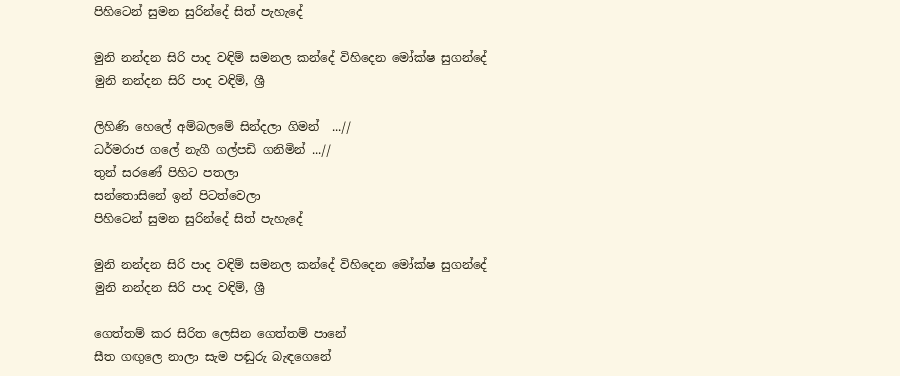පිහිටෙන් සුමන සුරින්දේ සිත් පැහැදේ

මුනි නන්දන සිරි පාද වඳිම් සමනල කන්දේ විහිදෙන මෝක්ෂ සුගන්දේ
මුනි නන්දන සිරි පාද වඳිම්, ශ්‍රී

ලිහිණි හෙලේ අම්බලමේ සින්දලා ගිමන්  ...//
ධර්මරාජ ගලේ නැගී ගල්පඩි ගනිමින් ...//
තුන් සරණේ පිහිට පතලා
සන්තොසිනේ ඉන් පිටත්වෙලා
පිහිටෙන් සුමන සුරින්දේ සිත් පැහැදේ

මුනි නන්දන සිරි පාද වඳිම් සමනල කන්දේ විහිදෙන මෝක්ෂ සුගන්දේ
මුනි නන්දන සිරි පාද වඳිම්, ශ්‍රී

ගෙත්තම් කර සිරිත ලෙසින ගෙත්තම් පානේ
සීත ගඟුලෙ නාලා සැම පඬුරු බැඳගෙනේ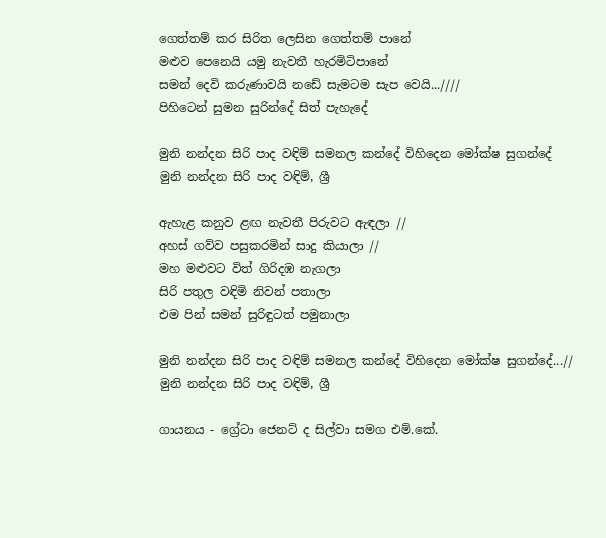ගෙත්තම් කර සිරිත ලෙසින ගෙත්තම් පානේ
මළුව පෙනෙයි යමු නැවතී හැරමිටිපානේ
සමන් දෙවි කරුණාවයි නඩේ සැමටම සැප වෙයි...////
පිහිටෙන් සුමන සුරින්දේ සිත් පැහැදේ

මුනි නන්දන සිරි පාද වඳිම් සමනල කන්දේ විහිදෙන මෝක්ෂ සුගන්දේ
මුනි නන්දන සිරි පාද වඳිම්, ශ්‍රී

ඇහැළ කනුව ළඟ නැවතී පිරුවට ඇඳලා //
අහස් ගව්ව පසුකරමින් සාදු කියාලා //
මහ මළුවට විත් ගිරිදඹ නැගලා
සිරි පතුල වඳිමි නිවන් පතාලා
එම පින් සමන් සුරිඳුටත් පමුනාලා

මුනි නන්දන සිරි පාද වඳිම් සමනල කන්දේ විහිදෙන මෝක්ෂ සුගන්දේ...//
මුනි නන්දන සිරි පාද වඳිම්, ශ්‍රී

ගායනය - ග්‍රේටා ජෙනට් ද සිල්වා සමග එම්.කේ.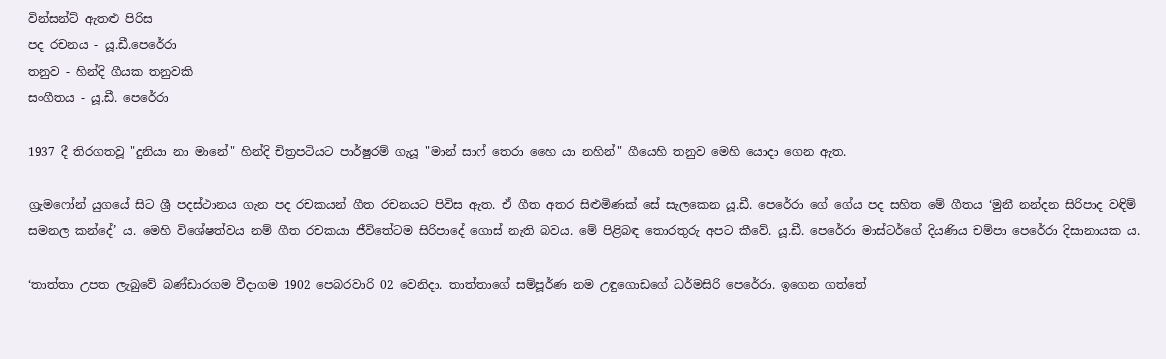වින්සන්ට් ඇතළු පිරිස
පද රචනය - යූ.ඩී.පෙරේරා
තනුව - හින්දි ගීයක තනුවකි
සංගීතය - යූ.ඩී. පෙරේරා

1937 දී තිරගතවූ "දුනියා නා මානේ" හින්දි චිත්‍රපටියට පාර්ෂුරම් ගැයූ "මාන් සාෆ් තෙරා හෛ යා නහින්" ගීයෙහි තනුව මෙහි යොදා ගෙන ඇත.

ග්‍රැමෆෝන් යුගයේ සිට ශ්‍රී පදස්ථානය ගැන පද රචකයන් ගීත රචනයට පිවිස ඇත. ඒ ගීත අතර සිළුමිණක් සේ සැලකෙන යූ.ඩී. පෙරේරා ගේ ගේය පද සහිත මේ ගීතය ‘මුනී නන්දන සිරිපාද වඳිම් සමනල කන්දේ’ ය. මෙහි විශේෂත්වය නම් ගීත රචකයා ජීවිතේටම සිරිපාදේ ගොස් නැති බවය. මේ පිළිබඳ තොරතුරු අපට කීවේ. යූ.ඩී. පෙරේරා මාස්ටර්ගේ දියණිය චම්පා පෙරේරා දිසානායක ය.

‘තාත්තා උපත ලැබුවේ බණ්ඩාරගම වීදාගම 1902 පෙබරවාරි 02 වෙනිදා. තාත්තාගේ සම්පූර්ණ නම උඳුගොඩගේ ධර්මසිරි පෙරේරා. ඉගෙන ගත්තේ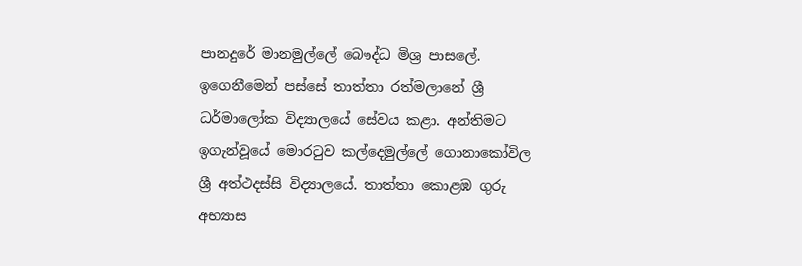පානදුරේ මානමුල්ලේ බෞද්ධ මිශ්‍ර පාසලේ. ඉගෙනීමෙන් පස්සේ තාත්තා රත්මලානේ ශ්‍රී ධර්මාලෝක විද්‍යාලයේ සේවය කළා. අන්තිමට ඉගැන්වූයේ මොරටුව කල්දෙමුල්ලේ ගොනාකෝවිල ශ්‍රී අත්ථදස්සි විද්‍යාලයේ. තාත්තා කොළඹ ගුරු අභ්‍යාස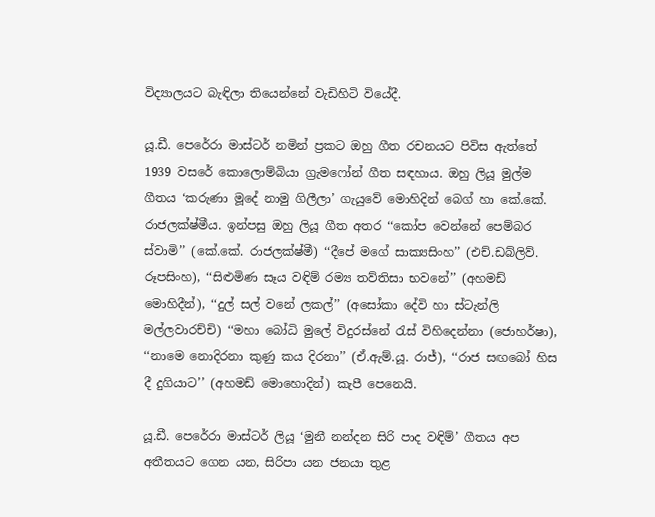විද්‍යාලයට බැඳිලා තියෙන්නේ වැඩිහිටි වියේදී.

යූ.ඩී. පෙරේරා මාස්ටර් නමින් ප්‍රකට ඔහු ගීත රචනයට පිවිස ඇත්තේ 1939 වසරේ කොලොම්බියා ග්‍රැමෆෝන් ගීත සඳහාය. ඔහු ලියූ මුල්ම ගීතය ‘කරුණා මූදේ නාමු ගිලීලා’ ගැයුවේ මොහිදින් බෙග් හා කේ.කේ. රාජලක්ෂ්මීය. ඉන්පසු ඔහු ලියූ ගීත අතර ‘‘කෝප වෙන්නේ පෙම්බර ස්වාමි’’ (කේ.කේ. රාජලක්ෂ්මී) ‘‘දීපේ මගේ සාක්‍යසිංහ’’ (එච්.ඩබ්ලිව්. රූපසිංහ), ‘‘සිළුමිණ සෑය වඳිම් රම්‍ය තව්තිසා භවනේ’’ (අහමඩ් මොහිදීන්), ‘‘දුල් සල් වනේ ලකල්’’ (අසෝකා දේවි හා ස්ටැන්ලි මල්ලවාරච්චි) ‘‘මහා බෝධි මුලේ විදුරස්නේ රැස් විහිදෙන්නා (ජොහර්ෂා), ‘‘නාමෙ නොදිරනා කුණු කය දිරනා’’ (ඒ.ඇම්.යූ. රාජ්), ‘‘රාජ සඟබෝ හිස දී දුගියාට’’ (අහමඩ් මොහොදින්) කැපී පෙනෙයි.

යූ.ඩී. පෙරේරා මාස්ටර් ලියූ ‘මුනී නන්දන සිරි පාද වඳිම්’ ගීතය අප අතීතයට ගෙන යන, සිරිපා යන ජනයා තුළ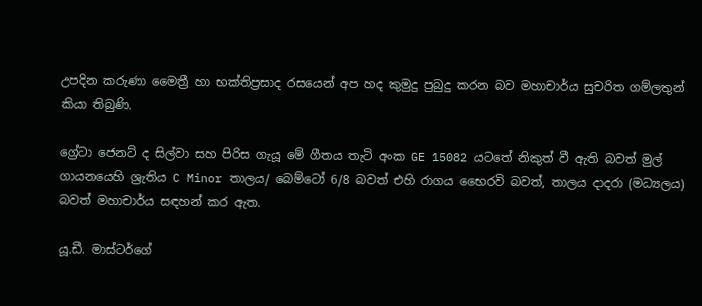උපදින කරුණා මෛත්‍රී හා භක්තිප්‍රසාද රසයෙන් අප හද කුමුදු පුබුදු කරන බව මහාචාර්ය සුචරිත ගම්ලතුන් කියා තිබුණි.

ග්‍රේටා ජෙනට් ද සිල්වා සහ පිරිස ගැයූ මේ ගීතය තැටි අංක GE 15082 යටතේ නිකුත් වී ඇති බවත් මුල් ගායනයෙහි ශ්‍රැතිය C Minor තාලය/ බෙම්ටෝ 6/8 බවත් එහි රාගය භෛරවි බවත්, තාලය දාදරා (මධ්‍යලය) බවත් මහාචාර්ය සඳහන් කර ඇත.

යූ.ඩී. මාස්ටර්ගේ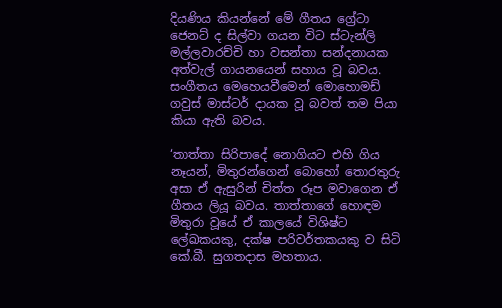දියණිය කියන්නේ මේ ගීතය ග්‍රේටා ජෙනට් ද සිල්වා ගයන විට ස්ටැන්ලි මල්ලවාරච්චි හා වසන්තා සන්දනායක අත්වැල් ගායනයෙන් සහාය වූ බවය. සංගීතය මෙහෙයවීමෙන් මොහොමඩ් ගවුස් මාස්ටර් දායක වූ බවත් තම පියා කියා ඇති බවය.

‘තාත්තා සිරිපාදේ නොගියට එහි ගිය නෑයන්, මිතුරන්ගෙන් බොහෝ තොරතුරු අසා ඒ ඇසුරින් චිත්ත රූප මවාගෙන ඒ ගීතය ලියූ බවය. තාත්තාගේ හොඳම මිතුරා වූයේ ඒ කාලයේ විශිෂ්ට ලේඛකයකු, දක්ෂ පරිවර්තකයකු ව සිටි කේ.බී. සුගතදාස මහතාය.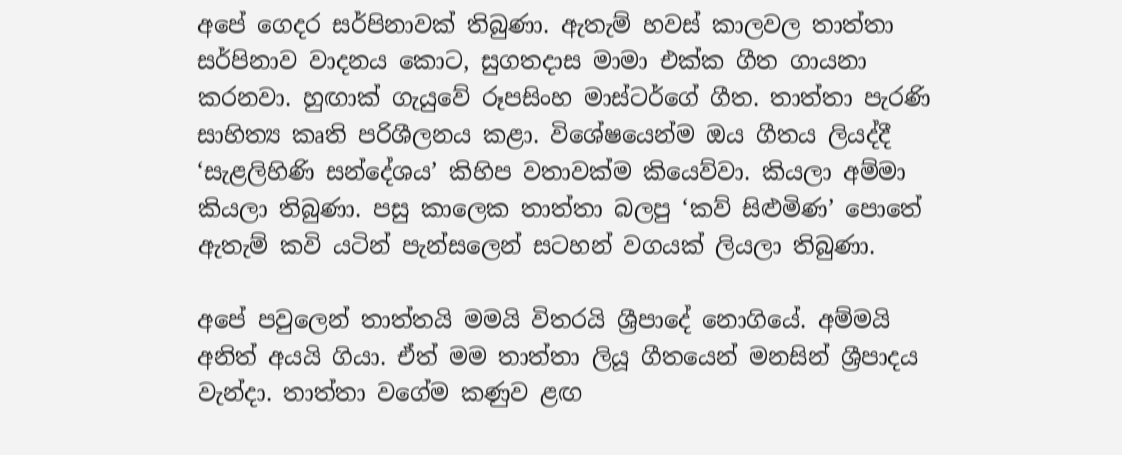අපේ ගෙදර සර්පිනාවක් තිබුණා. ඇතැම් හවස් කාලවල තාත්තා සර්පිනාව වාදනය කොට, සුගතදාස මාමා එක්ක ගීත ගායනා කරනවා. හුඟාක් ගැයුවේ රූපසිංහ මාස්ටර්ගේ ගීත. තාත්තා පැරණි සාහිත්‍ය කෘති පරිශීලනය කළා. විශේෂයෙන්ම ඔය ගීතය ලියද්දී ‘සැළලිහිණි සන්දේශය’ කිහිප වතාවක්ම කියෙව්වා. කියලා අම්මා කියලා තිබුණා. පසු කාලෙක තාත්තා බලපු ‘කව් සිළුමිණ’ පොතේ ඇතැම් කවි යටින් පැන්සලෙන් සටහන් වගයක් ලියලා තිබුණා.

අපේ පවුලෙන් තාත්තයි මමයි විතරයි ශ්‍රීපාදේ නොගියේ. අම්මයි අනිත් අයයි ගියා. ඒත් මම තාත්තා ලියූ ගීතයෙන් මනසින් ශ්‍රීපාදය වැන්දා. තාත්තා වගේම කණුව ළඟ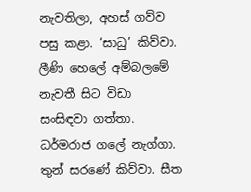නැවතිලා, අහස් ගව්ව පසු කළා. ‘සාධු’ කිව්වා. ලීණි හෙලේ අම්බලමේ නැවතී සිට විඩා සංසිඳවා ගත්තා. ධර්මරාජ ගලේ නැග්ගා. තුන් සරණේ කිව්වා. සීත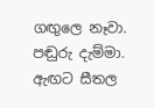ගඟුලෙ නෑවා. පඬුරු දැම්මා. ඇඟට සීතල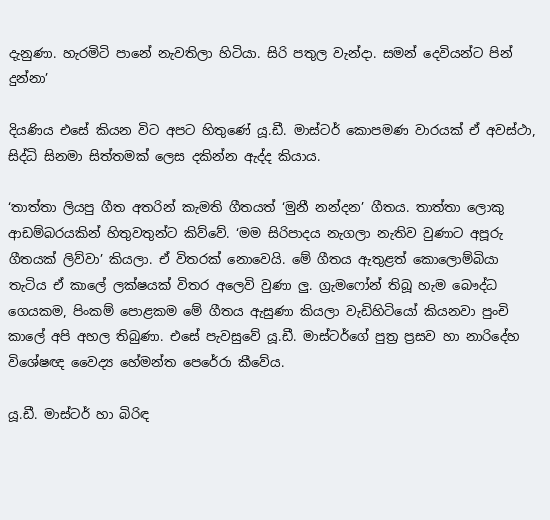දැනුණා. හැරමිටි පානේ නැවතිලා හිටියා. සිරි පතුල වැන්දා. සමන් දෙවියන්ට පින් දුන්නා’

දියණිය එසේ කියන විට අපට හිතුණේ යූ.ඩී. මාස්ටර් කොපමණ වාරයක් ඒ අවස්ථා, සිද්ධි සිනමා සිත්තමක් ලෙස දකින්න ඇද්ද කියාය.

‘තාත්තා ලියපු ගීත අතරින් කැමති ගීතයත් ‘මුනී නන්දන’ ගීතය. තාත්තා ලොකු ආඩම්බරයකින් හිතුවතුන්ට කිව්වේ. ‘මම සිරිපාදය නැගලා නැතිව වුණාට අපූරු ගීතයක් ලිව්වා’ කියලා. ඒ විතරක් නොවෙයි. මේ ගීතය ඇතුළත් කොලොම්බියා තැටිය ඒ කාලේ ලක්ෂයක් විතර අලෙවි වුණා ලු. ග්‍රැමෆෝන් තිබූ හැම බෞද්ධ ගෙයකම, පිංකම් පොළකම මේ ගීතය ඇසුණා කියලා වැඩිහිටියෝ කියනවා පුංචි කාලේ අපි අහල තිබුණා. එසේ පැවසුවේ යූ.ඩී. මාස්ටර්ගේ පුත්‍ර ප්‍රසව හා නාරිදේහ විශේෂඥ වෛද්‍ය හේමන්ත පෙරේරා කීවේය.

යූ.ඩී. මාස්ටර් හා බිරිඳ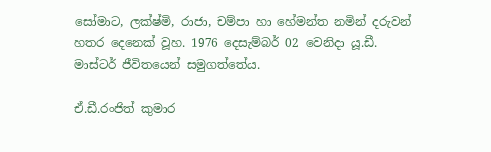සෝමාට, ලක්ෂ්මි, රාජා, චම්පා හා හේමන්ත නමින් දරුවන් හතර දෙනෙක් වූහ. 1976 දෙසැම්බර් 02 වෙනිදා යූ.ඩී. මාස්ටර් ජීවිතයෙන් සමුගත්තේය.

ඒ.ඩී.රංජිත් කුමාර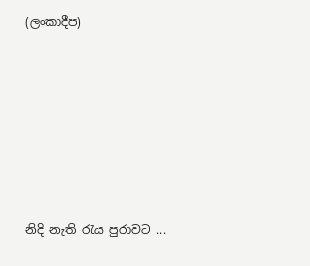(ලංකාදීප)








නිදි නැති රැය පුරාවට ...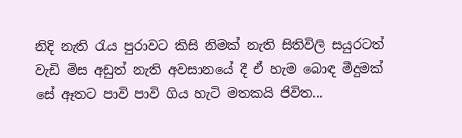නිදි නැති රැය පුරාවට කිසි නිමක් නැති සිතිවිලි සයුරටත් වැඩි මිස අඩුත් නැති අවසානයේ දී ඒ හැම බොඳ මීදුමක් සේ ඈතට පාවි පාවි ගිය හැටි මතකයි ජිවිත...